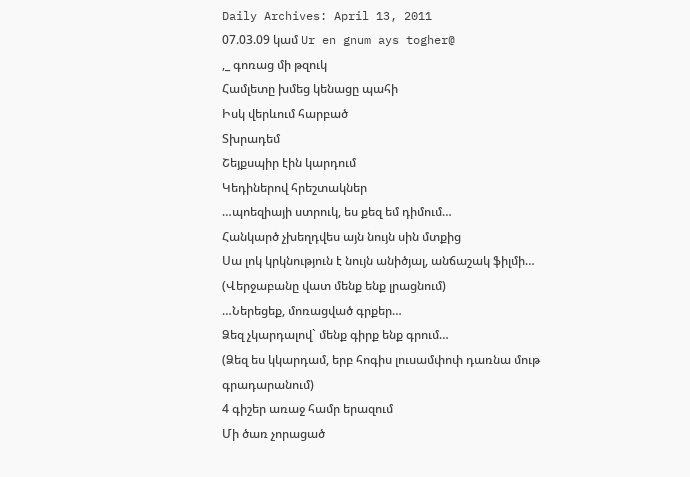Daily Archives: April 13, 2011
07.03.09 կամ Ur en gnum ays togher@
,_ գոռաց մի թզուկ
Համլետը խմեց կենացը պահի
Իսկ վերևում հարբած
Տխրադեմ
Շեյքսպիր էին կարդում
Կեդիներով հրեշտակներ
…պոեզիայի ստրուկ, ես քեզ եմ դիմում…
Հանկարծ չխեղդվես այն նույն սին մտքից
Սա լոկ կրկնություն է նույն անիծյալ, անճաշակ ֆիլմի…
(Վերջաբանը վատ մենք ենք լրացնում)
…Ներեցեք, մոռացված գրքեր…
Ձեզ չկարդալով` մենք գիրք ենք գրում…
(Ձեզ ես կկարդամ, երբ հոգիս լուսամփոփ դառնա մութ գրադարանում)
4 գիշեր առաջ համր երազում
Մի ծառ չորացած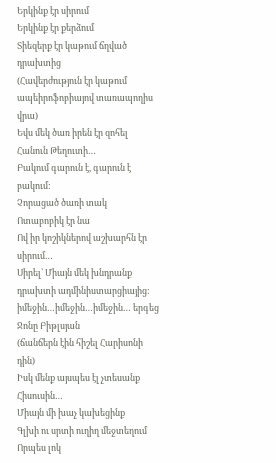Երկինք էր սիրում
Երկինք էր քերձում
Տիեզերք էր կաթում ճղված դրախտից
(Հավերժություն էր կաթում ապեիրոֆոբիայով տառապողիս վրա)
Եվս մեկ ծառ իրեն էր զոհել
Հանուն Թեղուտի…
Բակում գարուն է, գարուն է բակում:
Չորացած ծառի տակ
Ոտաբոբիկ էր նա
Ով իր կոշիկներով աշխարհն էր սիրում…
Սիրել` Միայն մեկ խնդրանք դրախտի ադմինիստարցիայից:
իմեջին…իմեջին…իմեջին… երգեց Ջոնը Բիթլսյան
(ճանճերն էին հիշել Հարիսոնի դին)
Իսկ մենք այսպես էլ չտեսանք Հիսուսին…
Միայն մի խաչ կախեցինք
Գլխի ու սրտի ուղիղ մեջտեղում
Որպես լոկ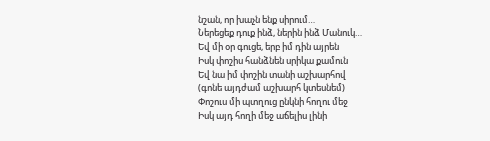նշան, որ խաչն ենք սիրում…
Ներեցեք դուք ինձ, ներին ինձ Մանուկ…
Եվ մի օր գուցե, երբ իմ դին այրեն
Իսկ փոշիս հանձնեն սրիկա քամուն
Եվ նա իմ փոշին տանի աշխարհով
(գոնե այդժամ աշխարհ կտեսնեմ)
Փոշուս մի պտղուց ընկնի հողու մեջ
Իսկ այդ հողի մեջ աճելիս լինի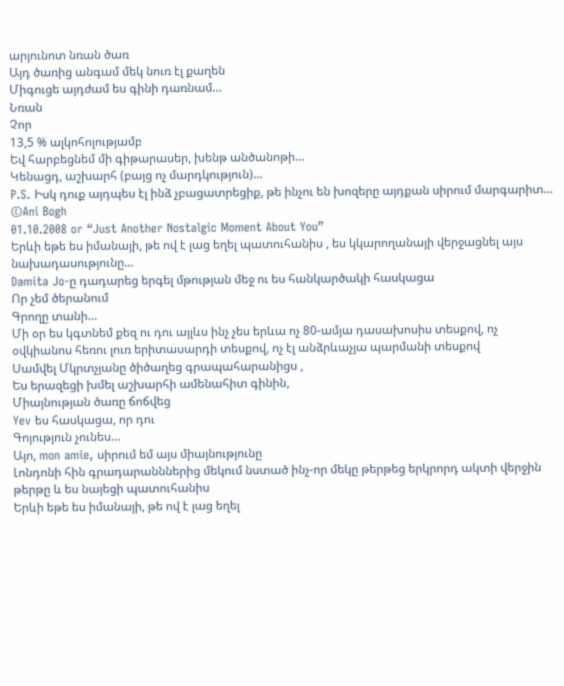արյունոտ նռան ծառ
Այդ ծառից անգամ մեկ նուռ էլ քաղեն
Միգուցե այդժամ ես գինի դառնամ…
Նռան
Չոր
13,5 % ալկոհոլությամբ
Եվ հարբեցնեմ մի գիթարասեր, խենթ անծանոթի…
Կենացդ, աշխարհ (բայց ոչ մարդկություն)…
P.S. Իսկ դուք այդպես էլ ինձ չբացատրեցիք, թե ինչու են խոզերը այդքան սիրում մարգարիտ…
©Ani Bogh
01.10.2008 or “Just Another Nostalgic Moment About You”
Երևի եթե ես իմանայի, թե ով է լաց եղել պատուհանիս , ես կկարողանայի վերջացնել այս նախադասությունը…
Damita Jo-ը դադարեց երգել մթության մեջ ու ես հանկարծակի հասկացա
Որ չեմ ծերանում
Գրողը տանի…
Մի օր ես կգտնեմ քեզ ու դու այլևս ինչ չես երևա ոչ 80-ամյա դասախոսիս տեսքով, ոչ օվկիանոս հեռու լուռ երիտասարդի տեսքով, ոչ էլ անձրևաչյա պարմանի տեսքով
Սամվել Մկրտչյանը ծիծաղեց գրապահարանիցս ,
Ես երազեցի խմել աշխարհի ամենահիտ գինին,
Միայնության ծառը ճոճվեց
Yev ես հասկացա, որ դու
Գոյություն չունես…
Այո, mon amie, սիրում եմ այս միայնությունը
Լոնդոնի հին գրադարանններից մեկում նստած ինչ-որ մեկը թերթեց երկրորդ ակտի վերջին թերթը և ես նայեցի պատուհանիս
Երևի եթե ես իմանայի, թե ով է լաց եղել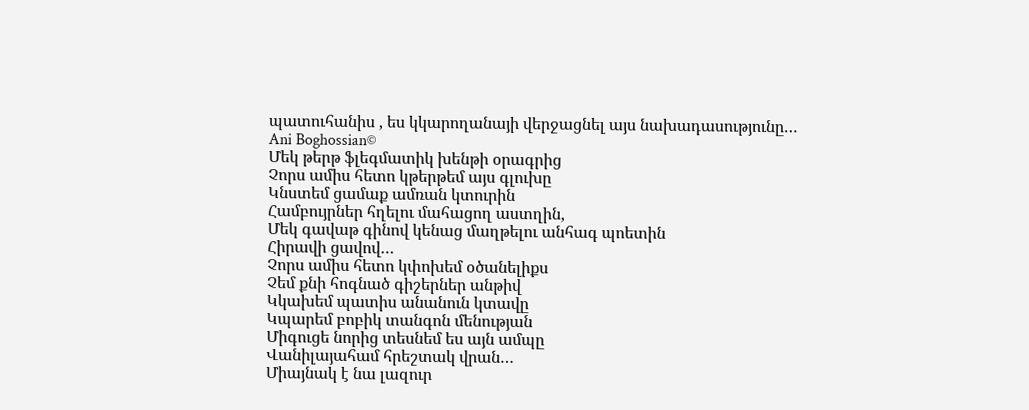պատուհանիս , ես կկարողանայի վերջացնել այս նախադասությունը…
Ani Boghossian©
Մեկ թերթ ֆլեգմատիկ խենթի օրագրից
Չորս ամիս հետո կթերթեմ այս գլուխը
Կնստեմ ցամաք ամռան կտուրին
Համբույրներ հղելու մահացող աստղին,
Մեկ գավաթ գինով կենաց մաղթելու անհագ պոետին
Հիրավի ցավով…
Չորս ամիս հետո կփոխեմ օծանելիքս
Չեմ քնի հոգնած գիշերներ անթիվ
Կկախեմ պատիս անանուն կտավը
Կպարեմ բոբիկ տանգոն մենության
Միգուցե նորից տեսնեմ ես այն ամպը
Վանիլայահամ հրեշտակ վրան…
Միայնակ է նա լազուր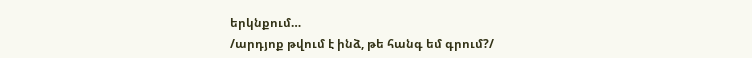երկնքում…
/արդյոք թվում է ինձ, թե հանգ եմ գրում?/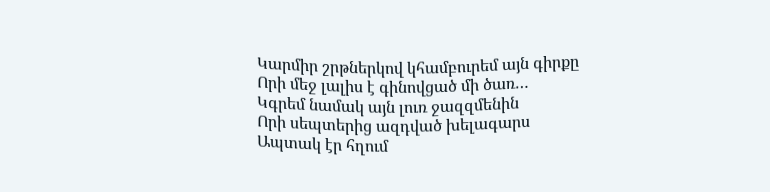Կարմիր շրթներկով կհամբուրեմ այն գիրքը
Որի մեջ լալիս է գինովցած մի ծառ…
Կգրեմ նամակ այն լուռ ջազզմենին
Որի սեպտերից ազդված խելագարս
Ապտակ էր հղում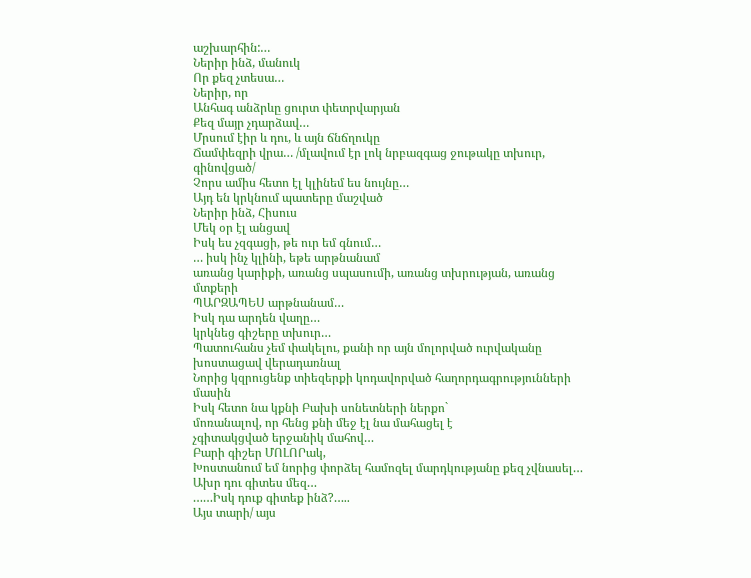աշխարհին:…
Ներիր ինձ, մանուկ
Որ քեզ չտեսա…
Ներիր, որ
Անհագ անձրևը ցուրտ փետրվարյան
Քեզ մայր չդարձավ…
Մրսում էիր և դու, և այն ճնճղուկը
Ճամփեզրի վրա… /մլավում էր լոկ նրբազգաց ջութակը տխուր, գինովցած/
Չորս ամիս հետո էլ կլինեմ ես նույնը…
Այդ են կրկնում պատերը մաշված
Ներիր ինձ, Հիսուս
Մեկ օր էլ անցավ
Իսկ ես չզգացի, թե ուր եմ գնում…
… իսկ ինչ կլինի, եթե արթնանամ
առանց կարիքի, առանց սպասումի, առանց տխրության, առանց մտքերի
ՊԱՐԶԱՊԵՍ արթնանամ…
Իսկ դա արդեն վաղը…
կրկնեց գիշերը տխուր…
Պատուհանս չեմ փակելու, քանի որ այն մոլորված ուրվականը
խոստացավ վերադառնալ
Նորից կզրուցենք տիեզերքի կոդավորված հաղորդագրությունների մասին
Իսկ հետո նա կքնի Բախի սոնետների ներքո`
մոռանալով, որ հենց քնի մեջ էլ նա մահացել է
չգիտակցված երջանիկ մահով…
Բարի գիշեր ՄՈԼՈՐակ,
Խոստանում եմ նորից փորձել համոզել մարդկությանը քեզ չվնասել…
Ախր դու գիտես մեզ…
……Իսկ դուք գիտեք ինձ?…..
Այս տարի/ այս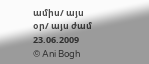ամիս/ այս օր/ այս ժամ
23.06.2009
© Ani Bogh